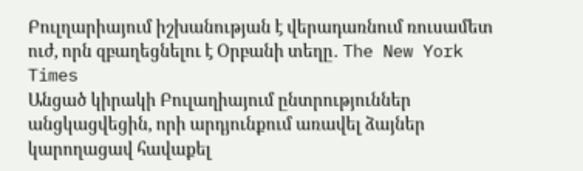Բուլղարիայում իշխանության է վերադառնում ռուսամետ ուժ, որն զբաղեցնելու է Օրբանի տեղը․ The New York Times
Անցած կիրակի Բուլաղիայում ընտրություններ անցկացվեցին, որի արդյունքում առավել ձայներ կարողացավ հավաքել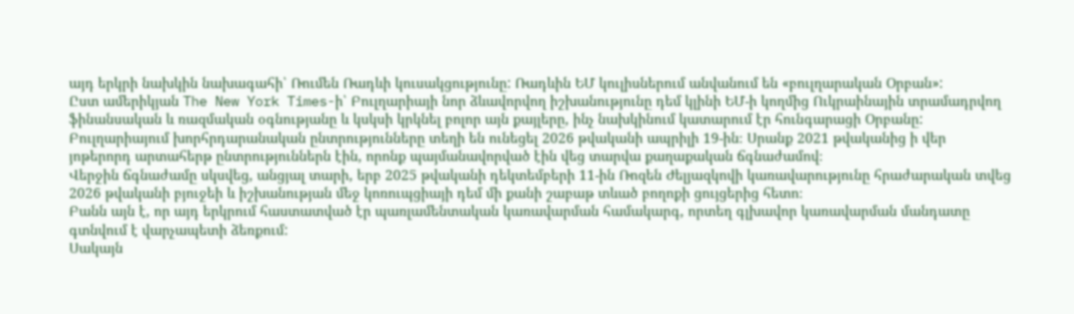այդ երկրի նախկին նախագահի՝ Ռումեն Ռադևի կուսակցությունը: Ռադևին ԵՄ կուլիսներում անվանում են «բուլղարական Օրբան»:
Ըստ ամերիկյան The New York Times-ի՝ Բուլղարիայի նոր ձևավորվող իշխանությունը դեմ կլինի ԵՄ-ի կողմից Ուկրաինային տրամադրվող ֆինանսական և ռազմական օգնությանը և կսկսի կրկնել բոլոր այն քայլերը, ինչ նախկինում կատարում էր հունգարացի Օրբանը:
Բուլղարիայում խորհրդարանական ընտրությունները տեղի են ունեցել 2026 թվականի ապրիլի 19-ին։ Սրանք 2021 թվականից ի վեր յոթերորդ արտահերթ ընտրություններն էին, որոնք պայմանավորված էին վեց տարվա քաղաքական ճգնաժամով։
Վերջին ճգնաժամը սկսվեց, անցյալ տարի, երբ 2025 թվականի դեկտեմբերի 11-ին Ռոզեն Ժելյազկովի կառավարությունը հրաժարական տվեց 2026 թվականի բյուջեի և իշխանության մեջ կոռուպցիայի դեմ մի քանի շաբաթ տևած բողոքի ցույցերից հետո։
Բանն այն է, որ այդ երկրում հաստատված էր պառլամենտական կառավարման համակարգ, որտեղ գլխավոր կառավարման մանդատը գտնվում է վարչապետի ձեռքում:
Սակայն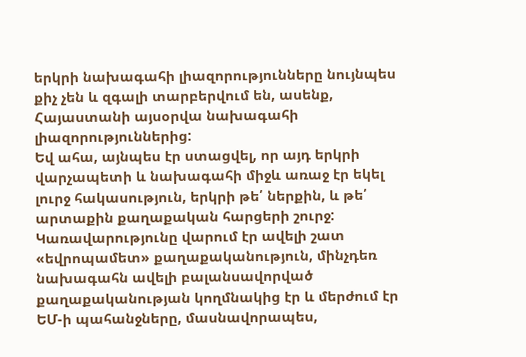երկրի նախագահի լիազորությունները նույնպես քիչ չեն և զգալի տարբերվում են, ասենք, Հայաստանի այսօրվա նախագահի լիազորություններից:
Եվ ահա, այնպես էր ստացվել, որ այդ երկրի վարչապետի և նախագահի միջև առաջ էր եկել լուրջ հակասություն, երկրի թե՛ ներքին, և թե՛ արտաքին քաղաքական հարցերի շուրջ:
Կառավարությունը վարում էր ավելի շատ «եվրոպամետ» քաղաքականություն, մինչդեռ նախագահն ավելի բալանսավորված քաղաքականության կողմնակից էր և մերժում էր ԵՄ-ի պահանջները, մասնավորապես,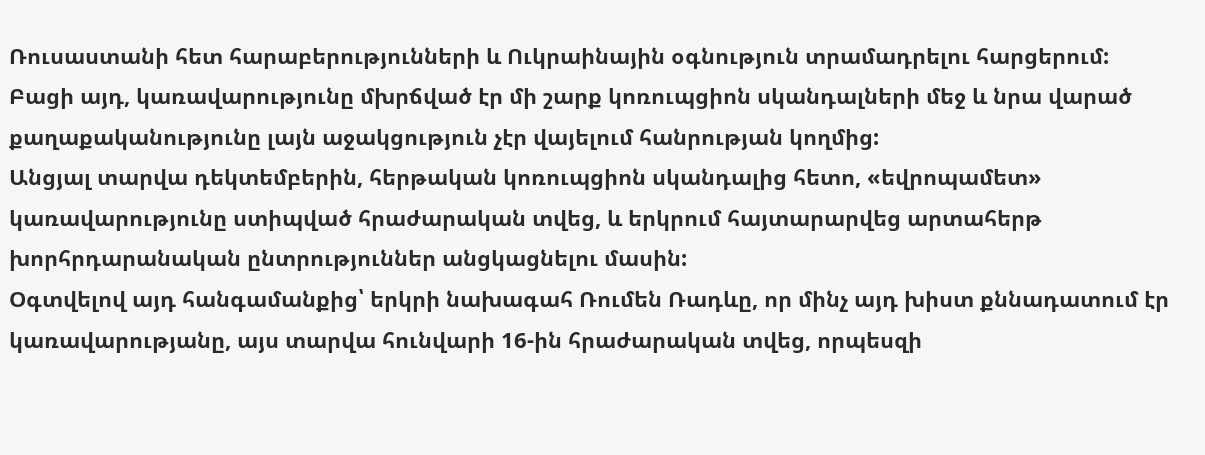Ռուսաստանի հետ հարաբերությունների և Ուկրաինային օգնություն տրամադրելու հարցերում:
Բացի այդ, կառավարությունը մխրճված էր մի շարք կոռուպցիոն սկանդալների մեջ և նրա վարած քաղաքականությունը լայն աջակցություն չէր վայելում հանրության կողմից:
Անցյալ տարվա դեկտեմբերին, հերթական կոռուպցիոն սկանդալից հետո, «եվրոպամետ» կառավարությունը ստիպված հրաժարական տվեց, և երկրում հայտարարվեց արտահերթ խորհրդարանական ընտրություններ անցկացնելու մասին:
Օգտվելով այդ հանգամանքից՝ երկրի նախագահ Ռումեն Ռադևը, որ մինչ այդ խիստ քննադատում էր կառավարությանը, այս տարվա հունվարի 16-ին հրաժարական տվեց, որպեսզի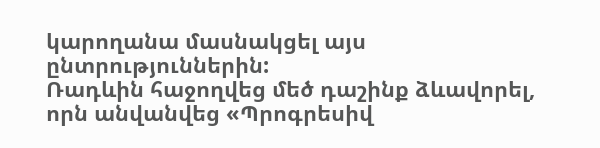կարողանա մասնակցել այս ընտրություններին:
Ռադևին հաջողվեց մեծ դաշինք ձևավորել, որն անվանվեց «Պրոգրեսիվ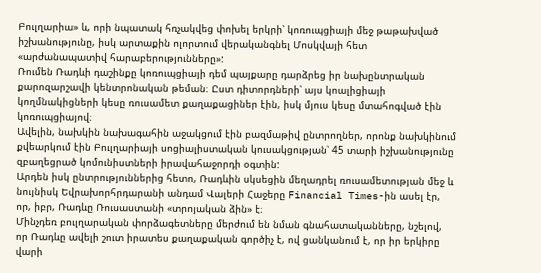Բուլղարիա» և, որի նպատակ հռչակվեց փոխել երկրի՝ կոռուպցիայի մեջ թաթախված իշխանությունը, իսկ արտաքին ոլորտում վերականգնել Մոսկվայի հետ «արժանապատիվ հարաբերությունները»:
Ռումեն Ռադևի դաշինքը կոռուպցիայի դեմ պայքարը դարձրեց իր նախընտրական քարոզարշավի կենտրոնական թեման։ Ըստ դիտորդների՝ այս կոալիցիայի կողմնակիցների կեսը ռուսամետ քաղաքացիներ էին, իսկ մյուս կեսը մտահոգված էին կոռուպցիայով։
Ավելին, նախկին նախագահին աջակցում էին բազմաթիվ ընտրողներ, որոնք նախկինում քվեարկում էին Բուլղարիայի սոցիալիստական կուսակցության՝ 45 տարի իշխանությունը զբաղեցրած կոմունիստների իրավահաջորդի օգտին:
Արդեն իսկ ընտրություններից հետո, Ռադևին սկսեցին մեղադրել ռուսամետության մեջ և նույնիսկ Եվրախորհրդարանի անդամ Վալերի Հաջերը Financial Times-ին ասել էր, որ, իբր, Ռադևը Ռուսաստանի «տրոյական ձին» է։
Մինչդեռ բուլղարական փորձագետները մերժում են նման գնահատականները, նշելով, որ Ռադևը ավելի շուտ իրատես քաղաքական գործիչ է, ով ցանկանում է, որ իր երկիրը վարի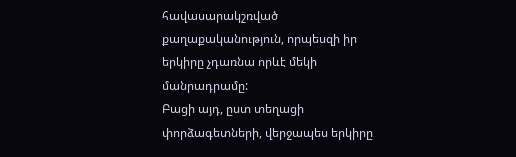հավասարակշռված քաղաքականություն, որպեսզի իր երկիրը չդառնա որևէ մեկի մանրադրամը:
Բացի այդ, ըստ տեղացի փորձագետների, վերջապես երկիրը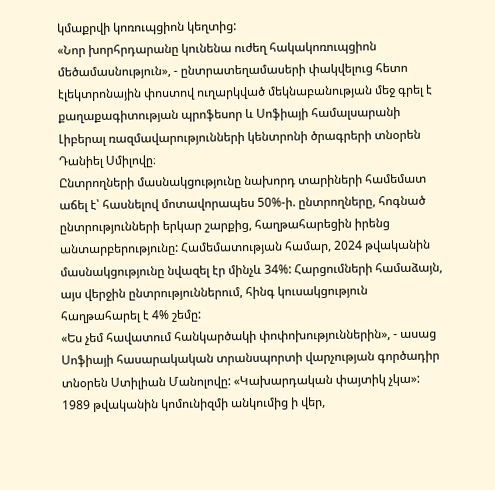կմաքրվի կոռուպցիոն կեղտից:
«Նոր խորհրդարանը կունենա ուժեղ հակակոռուպցիոն մեծամասնություն», - ընտրատեղամասերի փակվելուց հետո էլեկտրոնային փոստով ուղարկված մեկնաբանության մեջ գրել է քաղաքագիտության պրոֆեսոր և Սոֆիայի համալսարանի Լիբերալ ռազմավարությունների կենտրոնի ծրագրերի տնօրեն Դանիել Սմիլովը։
Ընտրողների մասնակցությունը նախորդ տարիների համեմատ աճել է՝ հասնելով մոտավորապես 50%-ի. ընտրողները, հոգնած ընտրությունների երկար շարքից, հաղթահարեցին իրենց անտարբերությունը: Համեմատության համար, 2024 թվականին մասնակցությունը նվազել էր մինչև 34%: Հարցումների համաձայն, այս վերջին ընտրություններում, հինգ կուսակցություն հաղթահարել է 4% շեմը:
«Ես չեմ հավատում հանկարծակի փոփոխություններին», - ասաց Սոֆիայի հասարակական տրանսպորտի վարչության գործադիր տնօրեն Ստիլիան Մանոլովը: «Կախարդական փայտիկ չկա»:
1989 թվականին կոմունիզմի անկումից ի վեր,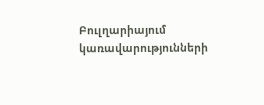Բուլղարիայում կառավարությունների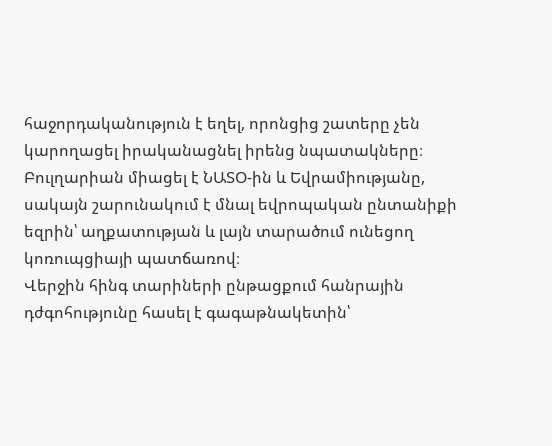հաջորդականություն է եղել, որոնցից շատերը չեն կարողացել իրականացնել իրենց նպատակները։ Բուլղարիան միացել է ՆԱՏՕ-ին և Եվրամիությանը, սակայն շարունակում է մնալ եվրոպական ընտանիքի եզրին՝ աղքատության և լայն տարածում ունեցող կոռուպցիայի պատճառով։
Վերջին հինգ տարիների ընթացքում հանրային դժգոհությունը հասել է գագաթնակետին՝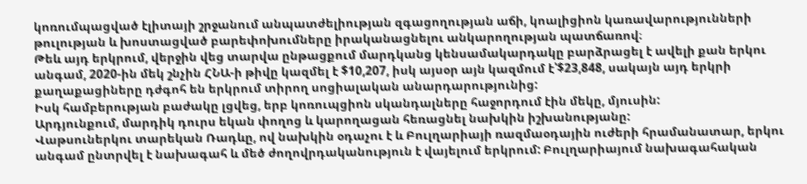կոռումպացված էլիտայի շրջանում անպատժելիության զգացողության աճի, կոալիցիոն կառավարությունների թուլության և խոստացված բարեփոխումները իրականացնելու անկարողության պատճառով։
Թեև այդ երկրում, վերջին վեց տարվա ընթացքում մարդկանց կենսամակարդակը բարձրացել է ավելի քան երկու անգամ, 2020-ին մեկ շնչին ՀՆԱ-ի թիվը կազմել է $10,207, իսկ այսօր այն կազմում է՝$23,848, սակայն այդ երկրի քաղաքացիները դժգոհ են երկրում տիրող սոցիալական անարդարությունից:
Իսկ համբերության բաժակը լցվեց, երբ կոռուպցիոն սկանդալները հաջորդում էին մեկը, մյուսին:
Արդյունքում, մարդիկ դուրս եկան փողոց և կարողացան հեռացնել նախկին իշխանությանը:
Վաթսուներկու տարեկան Ռադևը, ով նախկին օդաչու է և Բուլղարիայի ռազմաօդային ուժերի հրամանատար, երկու անգամ ընտրվել է նախագահ և մեծ ժողովրդականություն է վայելում երկրում: Բուլղարիայում նախագահական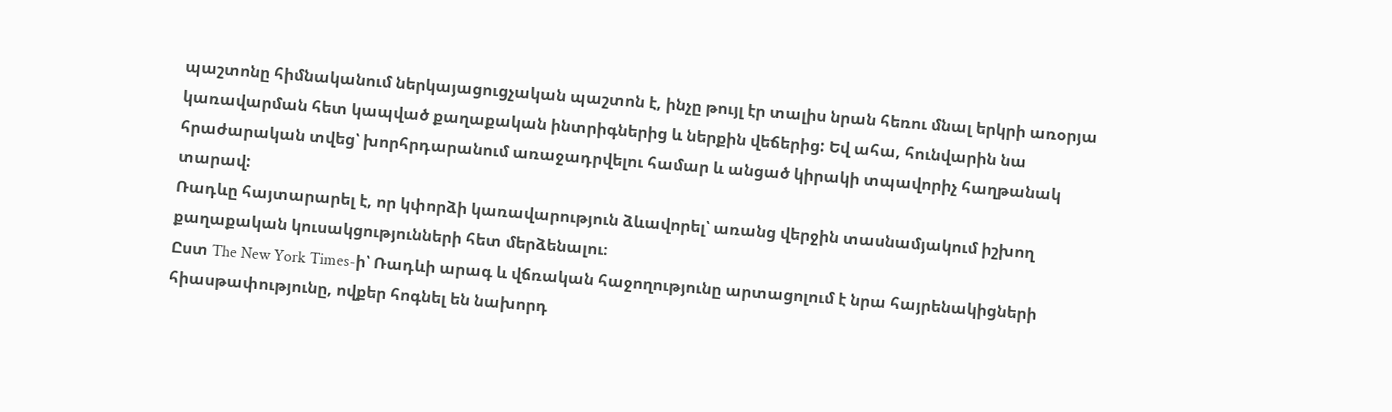պաշտոնը հիմնականում ներկայացուցչական պաշտոն է, ինչը թույլ էր տալիս նրան հեռու մնալ երկրի առօրյա կառավարման հետ կապված քաղաքական ինտրիգներից և ներքին վեճերից: Եվ ահա, հունվարին նա հրաժարական տվեց՝ խորհրդարանում առաջադրվելու համար և անցած կիրակի տպավորիչ հաղթանակ տարավ:
Ռադևը հայտարարել է, որ կփորձի կառավարություն ձևավորել՝ առանց վերջին տասնամյակում իշխող քաղաքական կուսակցությունների հետ մերձենալու։
Ըստ The New York Times-ի՝ Ռադևի արագ և վճռական հաջողությունը արտացոլում է նրա հայրենակիցների հիասթափությունը, ովքեր հոգնել են նախորդ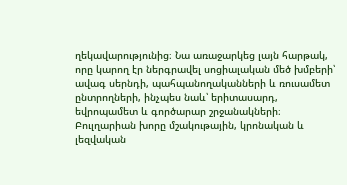ղեկավարությունից։ Նա առաջարկեց լայն հարթակ, որը կարող էր ներգրավել սոցիալական մեծ խմբերի՝ ավագ սերնդի, պահպանողականների և ռուսամետ ընտրողների, ինչպես նաև՝ երիտասարդ, եվրոպամետ և գործարար շրջանակների։
Բուլղարիան խորը մշակութային, կրոնական և լեզվական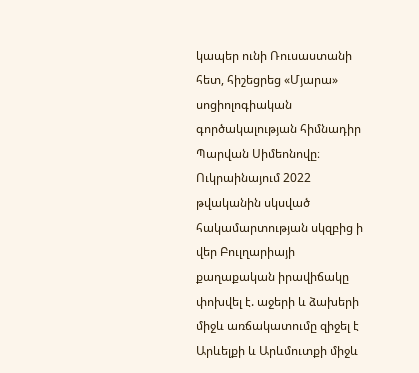կապեր ունի Ռուսաստանի հետ, հիշեցրեց «Մյարա» սոցիոլոգիական գործակալության հիմնադիր Պարվան Սիմեոնովը։ Ուկրաինայում 2022 թվականին սկսված հակամարտության սկզբից ի վեր Բուլղարիայի քաղաքական իրավիճակը փոխվել է. աջերի և ձախերի միջև առճակատումը զիջել է Արևելքի և Արևմուտքի միջև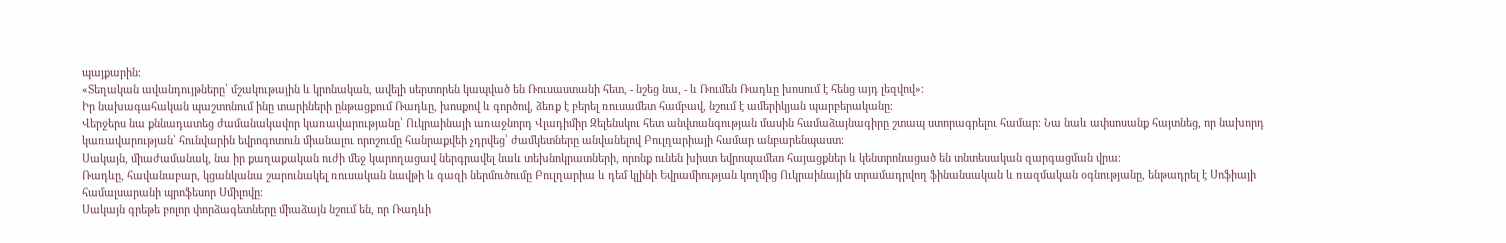պայքարին։
«Տեղական ավանդույթները՝ մշակութային և կրոնական, ավելի սերտորեն կապված են Ռուսաստանի հետ, - նշեց նա, - և Ռումեն Ռադևը խոսում է հենց այդ լեզվով»։
Իր նախագահական պաշտոնում ինը տարիների ընթացքում Ռադևը, խոսքով և գործով, ձեռք է բերել ռուսամետ համբավ, նշում է ամերիկյան պարբերականը։
Վերջերս նա քննադատեց ժամանակավոր կառավարությանը՝ Ուկրաինայի առաջնորդ Վլադիմիր Զելենսկու հետ անվտանգության մասին համաձայնագիրը շտապ ստորագրելու համար։ Նա նաև ափսոսանք հայտնեց, որ նախորդ կառավարության՝ հունվարին եվրոգոտուն միանալու որոշումը հանրաքվեի չդրվեց՝ ժամկետները անվանելով Բուլղարիայի համար անբարենպաստ։
Սակայն, միաժամանակ, նա իր քաղաքական ուժի մեջ կարողացավ ներգրավել նաև տեխնոկրատների, որոնք ունեն խիստ եվրոպամետ հայացքներ և կենտրոնացած են տնտեսական զարգացման վրա։
Ռադևը, հավանաբար, կցանկանա շարունակել ռուսական նավթի և գազի ներմուծումը Բուլղարիա և դեմ կլինի Եվրամիության կողմից Ուկրաինային տրամադրվող ֆինանսական և ռազմական օգնությանը, ենթադրել է Սոֆիայի համալսարանի պրոֆեսոր Սմիլովը։
Սակայն գրեթե բոլոր փորձագետները միաձայն նշում են, որ Ռադևի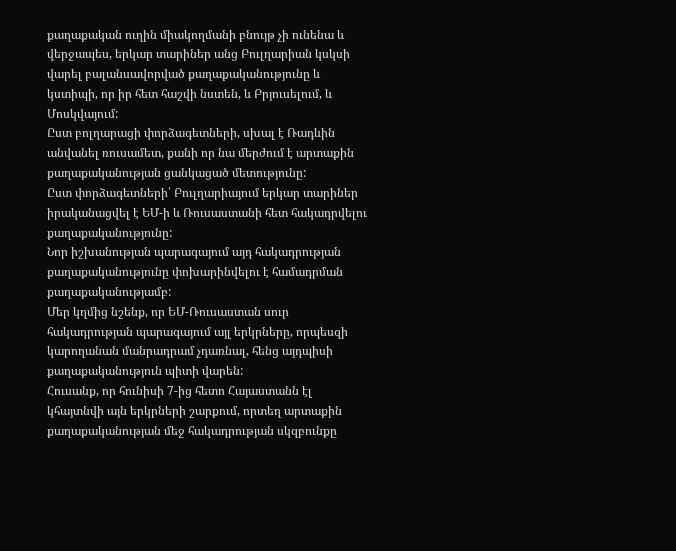քաղաքական ուղին միակողմանի բնույթ չի ունենա և վերջապես, երկար տարիներ անց Բուլղարիան կսկսի վարել բալանսավորված քաղաքականությունը և կստիպի, որ իր հետ հաշվի նստեն, և Բրյուսելում, և Մոսկվայում:
Ըստ բոլղարացի փորձագետների, սխալ է Ռադևին անվանել ռուսամետ, քանի որ նա մերժում է արտաքին քաղաքականության ցանկացած մետությունը:
Ըստ փորձագետների՝ Բուլղարիայում երկար տարիներ իրականացվել է ԵՄ-ի և Ռուսաստանի հետ հակադրվելու քաղաքականությունը:
Նոր իշխանության պարագայում այդ հակադրության քաղաքականությունը փոխարինվելու է համադրման քաղաքականությամբ:
Մեր կղմից նշենք, որ ԵՄ-Ռուսաստան սուր հակադրության պարագայում այլ երկրները, որպեսզի կարողանան մանրադրամ չդառնալ, հենց այդպիսի քաղաքականություն պիտի վարեն:
Հուսանք, որ հունիսի 7-ից հետո Հայաստանն էլ կհայտնվի այն երկրների շարքում, որտեղ արտաքին քաղաքականության մեջ հակադրության սկզբունքը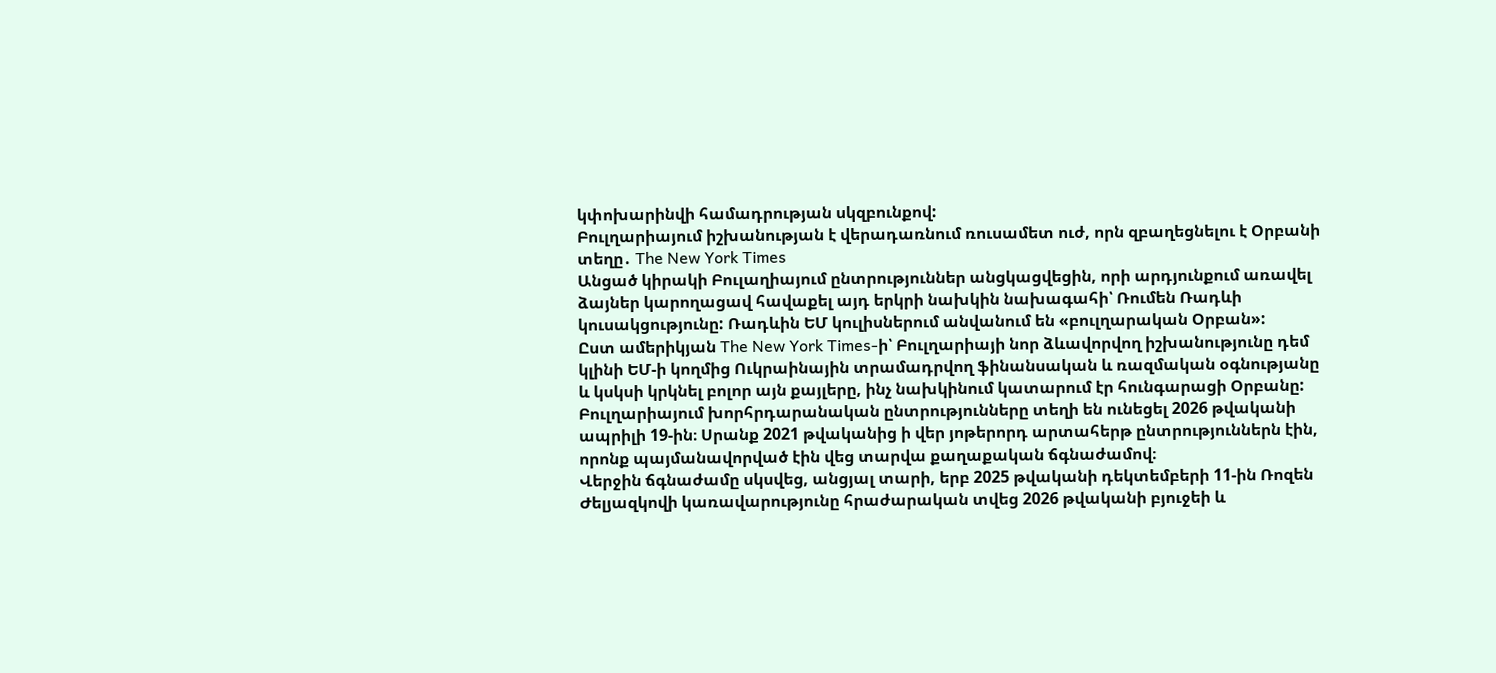կփոխարինվի համադրության սկզբունքով:
Բուլղարիայում իշխանության է վերադառնում ռուսամետ ուժ, որն զբաղեցնելու է Օրբանի տեղը․ The New York Times
Անցած կիրակի Բուլաղիայում ընտրություններ անցկացվեցին, որի արդյունքում առավել ձայներ կարողացավ հավաքել այդ երկրի նախկին նախագահի՝ Ռումեն Ռադևի կուսակցությունը: Ռադևին ԵՄ կուլիսներում անվանում են «բուլղարական Օրբան»:
Ըստ ամերիկյան The New York Times-ի՝ Բուլղարիայի նոր ձևավորվող իշխանությունը դեմ կլինի ԵՄ-ի կողմից Ուկրաինային տրամադրվող ֆինանսական և ռազմական օգնությանը և կսկսի կրկնել բոլոր այն քայլերը, ինչ նախկինում կատարում էր հունգարացի Օրբանը:
Բուլղարիայում խորհրդարանական ընտրությունները տեղի են ունեցել 2026 թվականի ապրիլի 19-ին։ Սրանք 2021 թվականից ի վեր յոթերորդ արտահերթ ընտրություններն էին, որոնք պայմանավորված էին վեց տարվա քաղաքական ճգնաժամով։
Վերջին ճգնաժամը սկսվեց, անցյալ տարի, երբ 2025 թվականի դեկտեմբերի 11-ին Ռոզեն Ժելյազկովի կառավարությունը հրաժարական տվեց 2026 թվականի բյուջեի և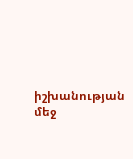իշխանության մեջ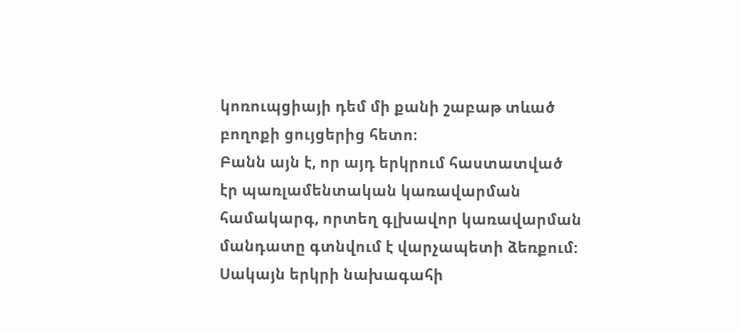կոռուպցիայի դեմ մի քանի շաբաթ տևած բողոքի ցույցերից հետո։
Բանն այն է, որ այդ երկրում հաստատված էր պառլամենտական կառավարման համակարգ, որտեղ գլխավոր կառավարման մանդատը գտնվում է վարչապետի ձեռքում:
Սակայն երկրի նախագահի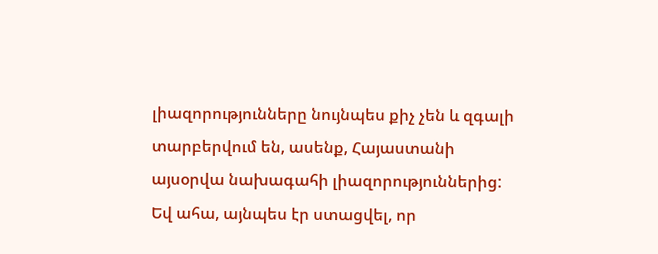լիազորությունները նույնպես քիչ չեն և զգալի տարբերվում են, ասենք, Հայաստանի այսօրվա նախագահի լիազորություններից:
Եվ ահա, այնպես էր ստացվել, որ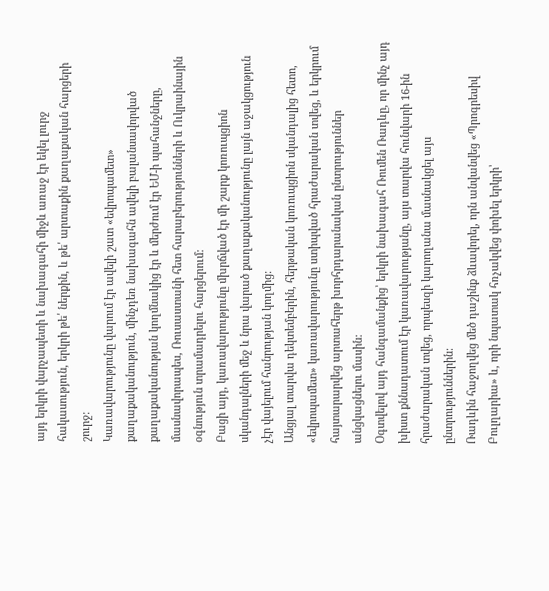այդ երկրի վարչապետի և նախագահի միջև առաջ էր եկել լուրջ հակասություն, երկրի թե՛ ներքին, և թե՛ արտաքին քաղաքական հարցերի շուրջ:
Կառավարությունը վարում էր ավելի շատ «եվրոպամետ» քաղաքականություն, մինչդեռ նախագահն ավելի բալանսավորված քաղաքականության կողմնակից էր և մերժում էր ԵՄ-ի պահանջները, մասնավորապես, Ռուսաստանի հետ հարաբերությունների և Ուկրաինային օգնություն տրամադրելու հարցերում:
Բացի այդ, կառավարությունը մխրճված էր մի շարք կոռուպցիոն սկանդալների մեջ և նրա վարած քաղաքականությունը լայն աջակցություն չէր վայելում հանրության կողմից:
Անցյալ տարվա դեկտեմբերին, հերթական կոռուպցիոն սկանդալից հետո, «եվրոպամետ» կառավարությունը ստիպված հրաժարական տվեց, և երկրում հայտարարվեց արտահերթ խորհրդարանական ընտրություններ անցկացնելու մասին:
Օգտվելով այդ հանգամանքից՝ երկրի նախագահ Ռումեն Ռադևը, որ մինչ այդ խիստ քննադատում էր կառավարությանը, այս տարվա հունվարի 16-ին հրաժարական տվեց, որպեսզի կարողանա մասնակցել այս ընտրություններին:
Ռադևին հաջողվեց մեծ դաշինք ձևավորել, որն անվանվեց «Պրոգրեսիվ Բուլղարիա» և, որի նպատակ հռչակվեց փոխել երկրի՝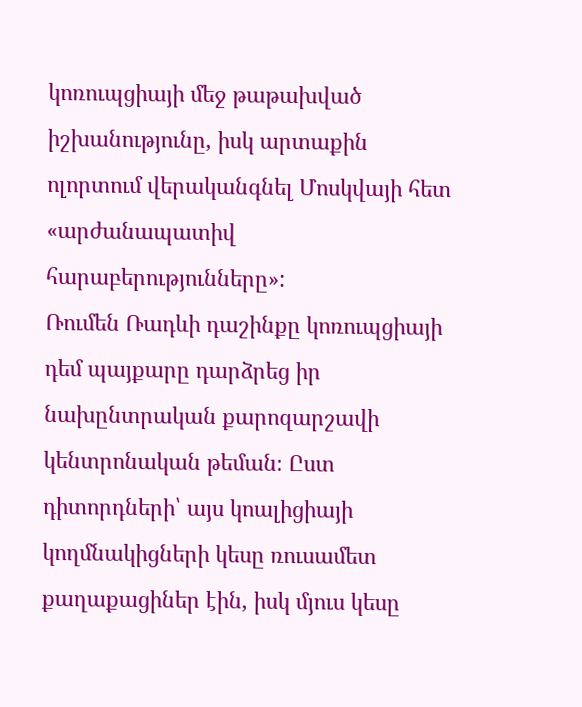կոռուպցիայի մեջ թաթախված իշխանությունը, իսկ արտաքին ոլորտում վերականգնել Մոսկվայի հետ «արժանապատիվ հարաբերությունները»:
Ռումեն Ռադևի դաշինքը կոռուպցիայի դեմ պայքարը դարձրեց իր նախընտրական քարոզարշավի կենտրոնական թեման։ Ըստ դիտորդների՝ այս կոալիցիայի կողմնակիցների կեսը ռուսամետ քաղաքացիներ էին, իսկ մյուս կեսը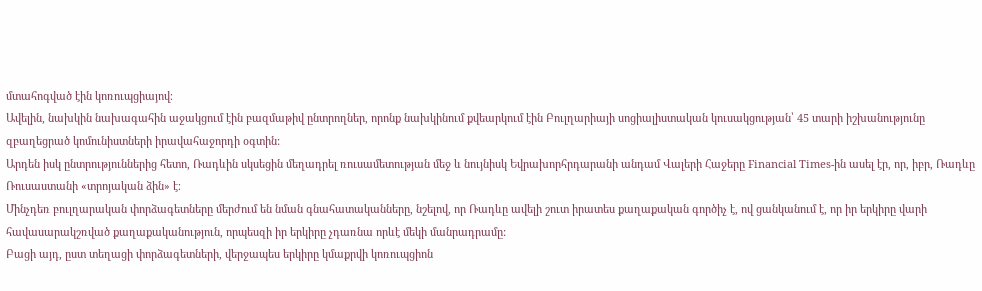մտահոգված էին կոռուպցիայով։
Ավելին, նախկին նախագահին աջակցում էին բազմաթիվ ընտրողներ, որոնք նախկինում քվեարկում էին Բուլղարիայի սոցիալիստական կուսակցության՝ 45 տարի իշխանությունը զբաղեցրած կոմունիստների իրավահաջորդի օգտին:
Արդեն իսկ ընտրություններից հետո, Ռադևին սկսեցին մեղադրել ռուսամետության մեջ և նույնիսկ Եվրախորհրդարանի անդամ Վալերի Հաջերը Financial Times-ին ասել էր, որ, իբր, Ռադևը Ռուսաստանի «տրոյական ձին» է։
Մինչդեռ բուլղարական փորձագետները մերժում են նման գնահատականները, նշելով, որ Ռադևը ավելի շուտ իրատես քաղաքական գործիչ է, ով ցանկանում է, որ իր երկիրը վարի հավասարակշռված քաղաքականություն, որպեսզի իր երկիրը չդառնա որևէ մեկի մանրադրամը:
Բացի այդ, ըստ տեղացի փորձագետների, վերջապես երկիրը կմաքրվի կոռուպցիոն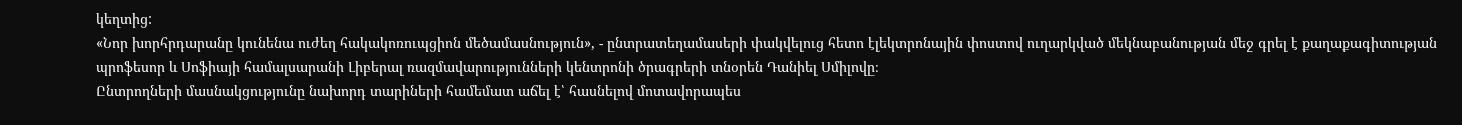կեղտից:
«Նոր խորհրդարանը կունենա ուժեղ հակակոռուպցիոն մեծամասնություն», - ընտրատեղամասերի փակվելուց հետո էլեկտրոնային փոստով ուղարկված մեկնաբանության մեջ գրել է քաղաքագիտության պրոֆեսոր և Սոֆիայի համալսարանի Լիբերալ ռազմավարությունների կենտրոնի ծրագրերի տնօրեն Դանիել Սմիլովը։
Ընտրողների մասնակցությունը նախորդ տարիների համեմատ աճել է՝ հասնելով մոտավորապես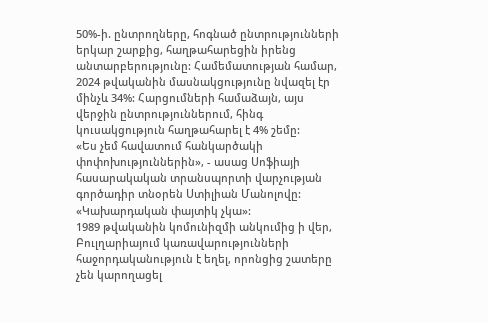50%-ի. ընտրողները, հոգնած ընտրությունների երկար շարքից, հաղթահարեցին իրենց անտարբերությունը: Համեմատության համար, 2024 թվականին մասնակցությունը նվազել էր մինչև 34%: Հարցումների համաձայն, այս վերջին ընտրություններում, հինգ կուսակցություն հաղթահարել է 4% շեմը:
«Ես չեմ հավատում հանկարծակի փոփոխություններին», - ասաց Սոֆիայի հասարակական տրանսպորտի վարչության գործադիր տնօրեն Ստիլիան Մանոլովը: «Կախարդական փայտիկ չկա»:
1989 թվականին կոմունիզմի անկումից ի վեր, Բուլղարիայում կառավարությունների հաջորդականություն է եղել, որոնցից շատերը չեն կարողացել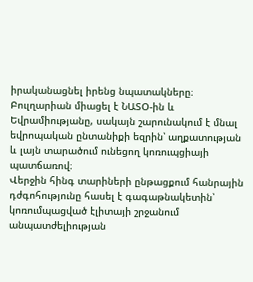իրականացնել իրենց նպատակները։ Բուլղարիան միացել է ՆԱՏՕ-ին և Եվրամիությանը, սակայն շարունակում է մնալ եվրոպական ընտանիքի եզրին՝ աղքատության և լայն տարածում ունեցող կոռուպցիայի պատճառով։
Վերջին հինգ տարիների ընթացքում հանրային դժգոհությունը հասել է գագաթնակետին՝ կոռումպացված էլիտայի շրջանում անպատժելիության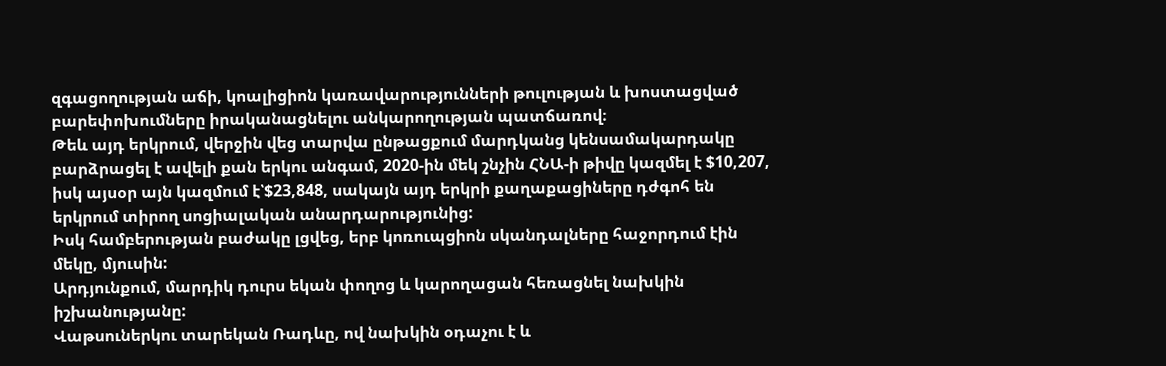զգացողության աճի, կոալիցիոն կառավարությունների թուլության և խոստացված բարեփոխումները իրականացնելու անկարողության պատճառով։
Թեև այդ երկրում, վերջին վեց տարվա ընթացքում մարդկանց կենսամակարդակը բարձրացել է ավելի քան երկու անգամ, 2020-ին մեկ շնչին ՀՆԱ-ի թիվը կազմել է $10,207, իսկ այսօր այն կազմում է՝$23,848, սակայն այդ երկրի քաղաքացիները դժգոհ են երկրում տիրող սոցիալական անարդարությունից:
Իսկ համբերության բաժակը լցվեց, երբ կոռուպցիոն սկանդալները հաջորդում էին մեկը, մյուսին:
Արդյունքում, մարդիկ դուրս եկան փողոց և կարողացան հեռացնել նախկին իշխանությանը:
Վաթսուներկու տարեկան Ռադևը, ով նախկին օդաչու է և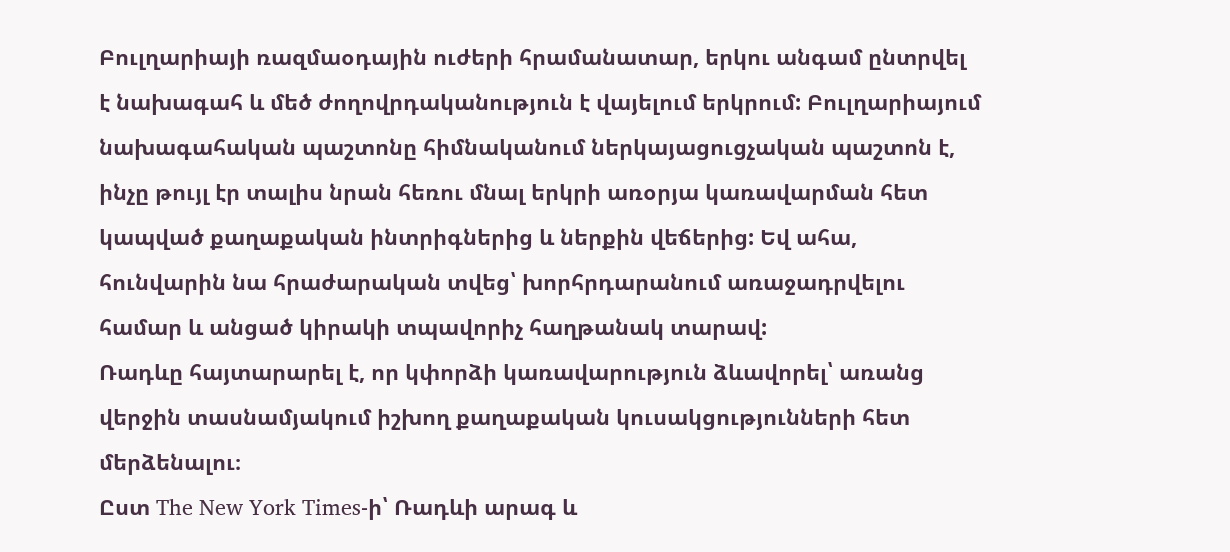Բուլղարիայի ռազմաօդային ուժերի հրամանատար, երկու անգամ ընտրվել է նախագահ և մեծ ժողովրդականություն է վայելում երկրում: Բուլղարիայում նախագահական պաշտոնը հիմնականում ներկայացուցչական պաշտոն է, ինչը թույլ էր տալիս նրան հեռու մնալ երկրի առօրյա կառավարման հետ կապված քաղաքական ինտրիգներից և ներքին վեճերից: Եվ ահա, հունվարին նա հրաժարական տվեց՝ խորհրդարանում առաջադրվելու համար և անցած կիրակի տպավորիչ հաղթանակ տարավ:
Ռադևը հայտարարել է, որ կփորձի կառավարություն ձևավորել՝ առանց վերջին տասնամյակում իշխող քաղաքական կուսակցությունների հետ մերձենալու։
Ըստ The New York Times-ի՝ Ռադևի արագ և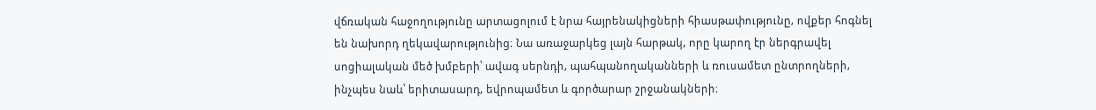վճռական հաջողությունը արտացոլում է նրա հայրենակիցների հիասթափությունը, ովքեր հոգնել են նախորդ ղեկավարությունից։ Նա առաջարկեց լայն հարթակ, որը կարող էր ներգրավել սոցիալական մեծ խմբերի՝ ավագ սերնդի, պահպանողականների և ռուսամետ ընտրողների, ինչպես նաև՝ երիտասարդ, եվրոպամետ և գործարար շրջանակների։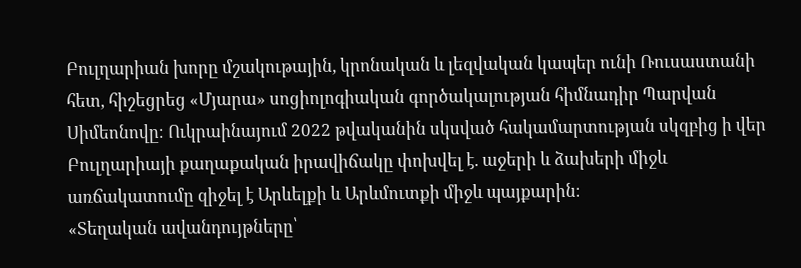Բուլղարիան խորը մշակութային, կրոնական և լեզվական կապեր ունի Ռուսաստանի հետ, հիշեցրեց «Մյարա» սոցիոլոգիական գործակալության հիմնադիր Պարվան Սիմեոնովը։ Ուկրաինայում 2022 թվականին սկսված հակամարտության սկզբից ի վեր Բուլղարիայի քաղաքական իրավիճակը փոխվել է. աջերի և ձախերի միջև առճակատումը զիջել է Արևելքի և Արևմուտքի միջև պայքարին։
«Տեղական ավանդույթները՝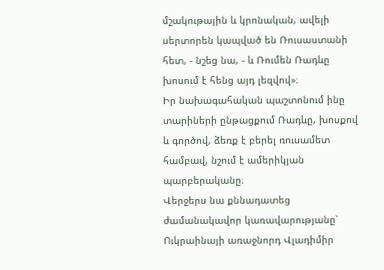մշակութային և կրոնական, ավելի սերտորեն կապված են Ռուսաստանի հետ, - նշեց նա, - և Ռումեն Ռադևը խոսում է հենց այդ լեզվով»։
Իր նախագահական պաշտոնում ինը տարիների ընթացքում Ռադևը, խոսքով և գործով, ձեռք է բերել ռուսամետ համբավ, նշում է ամերիկյան պարբերականը։
Վերջերս նա քննադատեց ժամանակավոր կառավարությանը՝ Ուկրաինայի առաջնորդ Վլադիմիր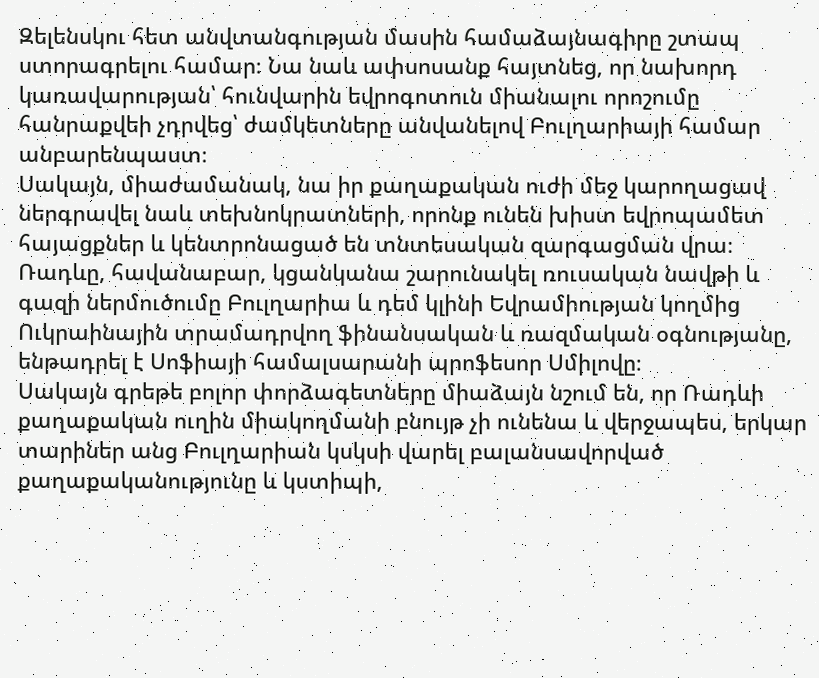Զելենսկու հետ անվտանգության մասին համաձայնագիրը շտապ ստորագրելու համար։ Նա նաև ափսոսանք հայտնեց, որ նախորդ կառավարության՝ հունվարին եվրոգոտուն միանալու որոշումը հանրաքվեի չդրվեց՝ ժամկետները անվանելով Բուլղարիայի համար անբարենպաստ։
Սակայն, միաժամանակ, նա իր քաղաքական ուժի մեջ կարողացավ ներգրավել նաև տեխնոկրատների, որոնք ունեն խիստ եվրոպամետ հայացքներ և կենտրոնացած են տնտեսական զարգացման վրա։
Ռադևը, հավանաբար, կցանկանա շարունակել ռուսական նավթի և գազի ներմուծումը Բուլղարիա և դեմ կլինի Եվրամիության կողմից Ուկրաինային տրամադրվող ֆինանսական և ռազմական օգնությանը, ենթադրել է Սոֆիայի համալսարանի պրոֆեսոր Սմիլովը։
Սակայն գրեթե բոլոր փորձագետները միաձայն նշում են, որ Ռադևի քաղաքական ուղին միակողմանի բնույթ չի ունենա և վերջապես, երկար տարիներ անց Բուլղարիան կսկսի վարել բալանսավորված քաղաքականությունը և կստիպի,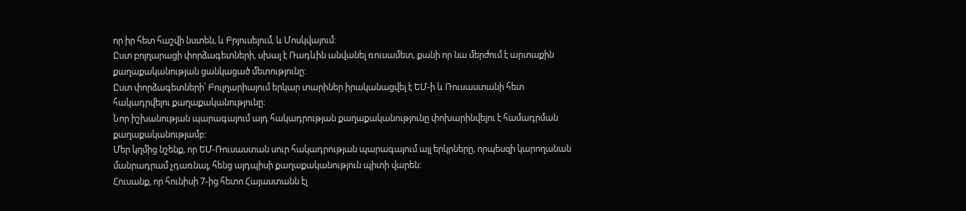որ իր հետ հաշվի նստեն, և Բրյուսելում, և Մոսկվայում:
Ըստ բոլղարացի փորձագետների, սխալ է Ռադևին անվանել ռուսամետ, քանի որ նա մերժում է արտաքին քաղաքականության ցանկացած մետությունը:
Ըստ փորձագետների՝ Բուլղարիայում երկար տարիներ իրականացվել է ԵՄ-ի և Ռուսաստանի հետ հակադրվելու քաղաքականությունը:
Նոր իշխանության պարագայում այդ հակադրության քաղաքականությունը փոխարինվելու է համադրման քաղաքականությամբ:
Մեր կղմից նշենք, որ ԵՄ-Ռուսաստան սուր հակադրության պարագայում այլ երկրները, որպեսզի կարողանան մանրադրամ չդառնալ, հենց այդպիսի քաղաքականություն պիտի վարեն:
Հուսանք, որ հունիսի 7-ից հետո Հայաստանն էլ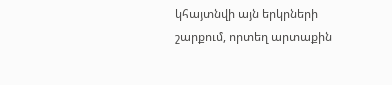կհայտնվի այն երկրների շարքում, որտեղ արտաքին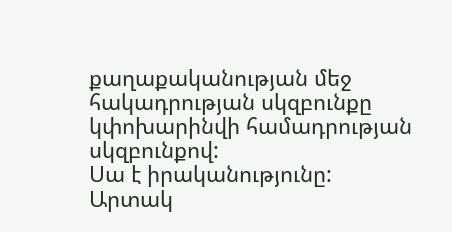քաղաքականության մեջ հակադրության սկզբունքը կփոխարինվի համադրության սկզբունքով:
Սա է իրականությունը:
Արտակ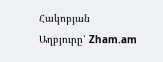Հակոբյան
Աղբյուրը՝ Zham.am